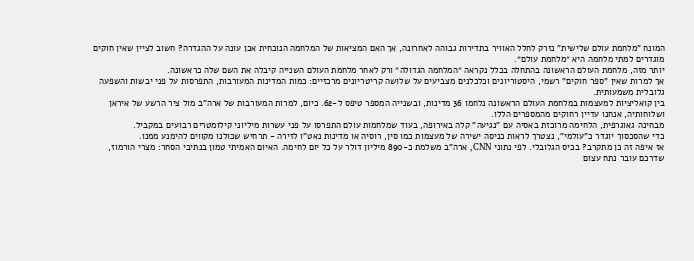המונח "מלחמת עולם שלישית" נזרק לחלל האוויר בתדירות גבוהה לאחרונה, אך האם המציאות של המלחמה הנוכחית אכן עונה על ההגדרה? חשוב לציין שאין חוקים מוגדרים למתי מלחמה היא ״מלחמת עולם״.
יותר מזה, מלחמת העולם הראשונה בהתחלה בכלל נקראה ״המלחמה הגדולה״ ורק לאחר מלחמת העולם השנייה קיבלה את השם שלה כראשונה.
אך למרות שאין "ספר חוקים" רשמי, היסטוריונים וכלכלנים מצביעים על שלושה קריטריונים מרכזיים: כמות המדינות המעורבות, התפרסות על פני יבשות והשפעה גלובלית משמעותית.
בין קואליציות למעצמות במלחמת העולם הראשונה נלחמו 36 מדינות, ובשנייה המספר טיפס ל-62. כיום, למרות המעורבות של ארה"ב מול ציר הרשע של איראן ושלוחותיה, אנחנו עדיין רחוקים מהמספרים הללו.
מבחינה גאוגרפית, הלחימה מרוכזת באסיה עם "נגיעה" קלה באירופה, בעוד שמלחמות עולם התפרסו על פני עשרות מיליוני קילומטרים רבועים במקביל.
כדי שהסכסוך יוגדר כ"עולמי", נצטרך לראות כניסה ישירה של מעצמות כמו סין, רוסיה או מדינות נאט"ו לזירה - תרחיש שכולנו מקווים להימנע ממנו.
אז איפה זה כן מתקרב? בכיס הגלובלי. לפי נתוני CNN, ארה"ב משלמת כ-890 מיליון דולר על כל יום לחימה. האיום האמיתי טמון בנתיבי הסחר: מצרי הורמוז, שדרכם עובר נתח עצום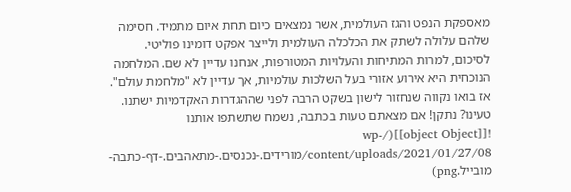מאספקת הנפט והגז העולמית, אשר נמצאים כיום תחת איום מתמיד. חסימה שלהם עלולה לשתק את הכלכלה העולמית ולייצר אפקט דומינו פוליטי.
לסיכום, למרות המתיחות והעלויות המטורפות, אנחנו עדיין לא שם. המלחמה הנוכחית היא אירוע אזורי בעל השלכות עולמיות, אך עדיין לא "מלחמת עולם".
אז בואו נקווה שנחזור לישון בשקט הרבה לפני שההגדרות האקדמיות ישתנו.
טעינו? נתקן! אם מצאתם טעות בכתבה, נשמח שתשתפו אותנו
![[object Object]](/wp-content/uploads/2021/01/27/08/מורידים.-נכנסים.-מתאהבים.-דף-כתבה-מובייל.png)